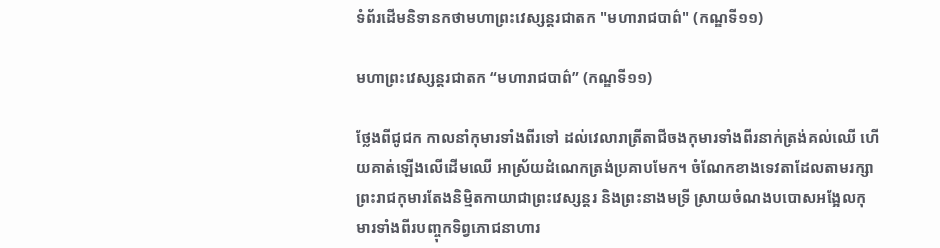ទំព័រដើមនិទានកថាមហាព្រះវេស្សន្តរជាតក "មហារាជបាព៌" (កណ្ឌទី១១)

មហាព្រះវេស្សន្តរជាតក “មហារាជបាព៌” (កណ្ឌទី១១)

ថ្លែងពីជូជក កាលនាំកុមារទាំងពីរទៅ ដល់វេលារាត្រីតាជីចងកុមារទាំងពីរនាក់ត្រង់គល់ឈើ ហើយគាត់ឡើងលើដើមឈើ អាស្រ័យដំណេកត្រង់ប្រគាបមែក។ ចំណែកខាងទេវតាដែលតាមរក្សាព្រះរាជកុមារតែងនិម្មិតកាយាជាព្រះវេស្សន្តរ និងព្រះនាងមទ្រី ស្រាយចំណងបបោសអង្អែលកុមារទាំងពីរបញ្ចុកទិព្វភោជនាហារ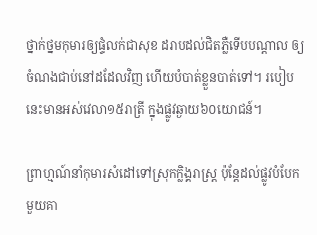ថ្នាក់ថ្នមកុមារឲ្យផ្ទំលក់ជាសុខ ដរាបដល់ជិតភ្លឺទើបបណ្តាល ឲ្យចំណងជាប់នៅដដែលវិញ ហើយបំបាត់ខ្លួនបាត់ទៅ។ របៀបនេះមានអស់វេលា១៥រាត្រី ក្នុងផ្លូវឆ្ងាយ៦០យោជន៍។

ព្រាហ្មណ៍នាំកុមារសំដៅទៅស្រុកក្លិង្គរាស្រ្ត ប៉ុន្តែដល់ផ្លូវបំបែកមួយគា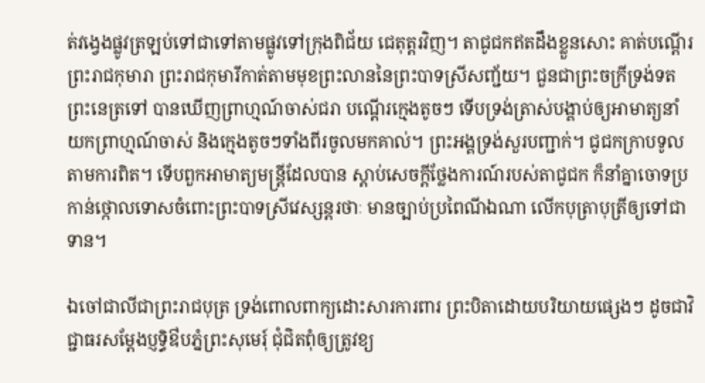ត់វង្វេងផ្លូវត្រឡប់ទៅជាទៅតាមផ្លូវទៅក្រុងពិជ័យ ជេតុត្តរវិញ។ តាជូជកឥតដឹងខ្លួនសោះ គាត់បណ្តើរព្រះរាជកុមារា ព្រះរាជកុមារីកាត់តាមមុខព្រះលាននៃព្រះបាទស្រីសញ្ជ័យ។ ជួនជាព្រះចក្រីទ្រង់ទតព្រះនេត្រទៅ បានឃើញព្រាហ្មណ៍ចាស់ជរា បណ្តើរក្មេងតូចៗ ទើបទ្រង់ត្រាស់បង្គាប់ឲ្យអាមាត្យនាំយកព្រាហ្មណ៍ចាស់ និងក្មេងតូចៗទាំងពីរចូលមកគាល់។ ព្រះអង្គទ្រង់សួរបញ្ជាក់។ ជូជកក្រាបទូលតាមការពិត។ ទើបពួកអាមាត្យមន្ត្រីដែលបាន ស្តាប់សេចក្តីថ្លែងការណ៍របស់តាជូជក ក៏នាំគ្នាចោទប្រកាន់ថ្កោលទោសចំពោះព្រះបាទស្រីវេស្សន្តរថាៈ មានច្បាប់ប្រពៃណីឯណា លើកបុត្រាបុត្រីឲ្យទៅជាទាន។

ឯចៅជាលីជាព្រះរាជបុត្រ ទ្រង់ពោលពាក្យដោះសារការពារ ព្រះបិតាដោយបរិយាយផ្សេងៗ ដូចជាវិជ្ជាធរសម្តែងប្ញទ្ធិឳបភ្នំព្រះសុមេរុ៍ ជុំជិតពុំឲ្យត្រូវខ្យ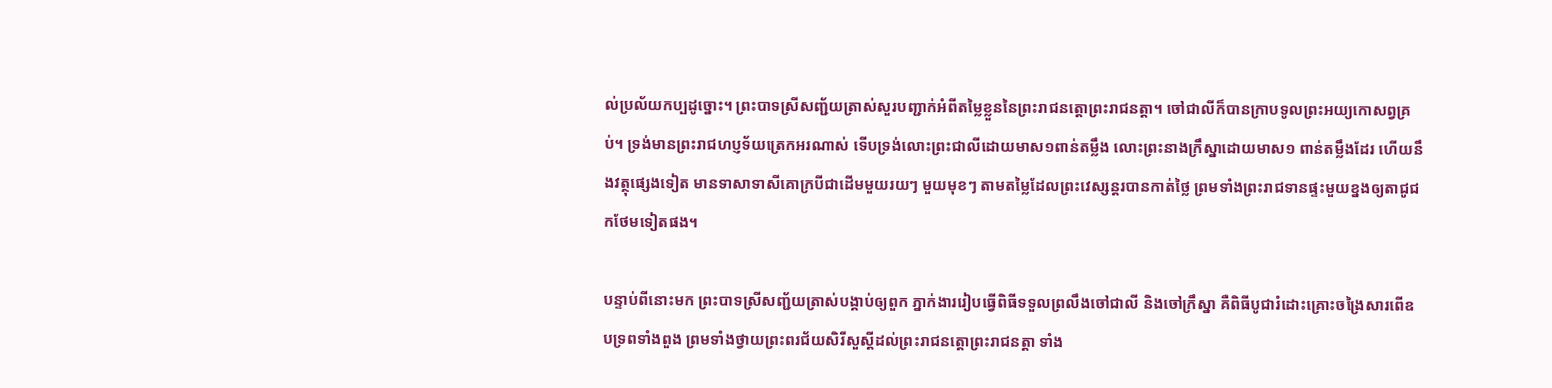ល់ប្រល័យកប្បដូច្នោះ។ ព្រះបាទស្រីសញ្ជ័យត្រាស់សួរបញ្ជាក់អំពីតម្លៃខ្លួននៃព្រះរាជនត្តោព្រះរាជនត្តា។ ចៅជាលីក៏បានក្រាបទូលព្រះអយ្យកោសព្វគ្រប់។ ទ្រង់មានព្រះរាជហប្ញទ័យត្រេកអរណាស់ ទើបទ្រង់លោះព្រះជាលីដោយមាស១ពាន់តម្លឹង លោះព្រះនាងក្រឹស្នាដោយមាស១ ពាន់តម្លឹងដែរ ហើយនឹងវត្ថុផ្សេងទៀត មានទាសាទាសីគោក្របីជាដើមមួយរយៗ មួយមុខៗ តាមតម្លៃដែលព្រះវេស្សន្តរបានកាត់ថ្លៃ ព្រមទាំងព្រះរាជទានផ្ទះមួយខ្នងឲ្យតាជូជកថែមទៀតផង។

បន្ទាប់ពីនោះមក ព្រះបាទស្រីសញ្ជ័យត្រាស់បង្គាប់ឲ្យពួក ភ្នាក់ងាររៀបធ្វើពិធីទទួលព្រលឹងចៅជាលី និងចៅក្រឹស្នា គឺពិធីបូជារំដោះគ្រោះចង្រៃសារពើឧបទ្រពទាំងពួង ព្រមទាំងថ្វាយព្រះពរជ័យសិរីសួស្តីដល់ព្រះរាជនត្តោព្រះរាជនត្តា ទាំង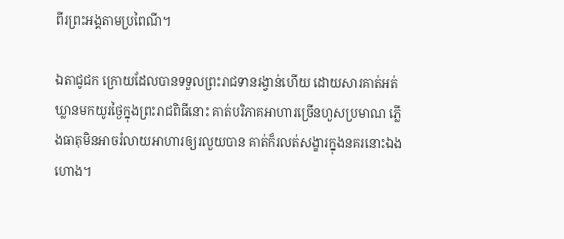ពីរព្រះអង្គតាមប្រពៃណី។

ឯតាជូជក ក្រោយដែលបានទទួលព្រះរាជទានរង្វាន់ហើយ ដោយសារគាត់អត់ឃ្លានមកយូរថ្ងៃក្នុងព្រះរាជពិធីនោះ គាត់បរិភាគអាហារច្រើនហួសប្រមាណ ភ្លើងធាតុមិនអាចរំលាយអាហារឲ្យរលួយបាន គាត់ក៏រលត់សង្ខារក្នុងនគរនោះឯងហោង។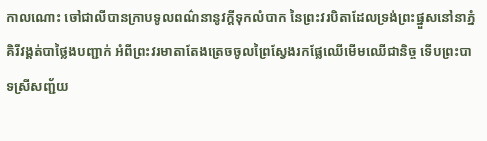កាលណោះ ចៅជាលីបានក្រាបទូលពណ៌នានូវក្តីទុកលំបាក នៃព្រះវរបិតាដែលទ្រង់ព្រះផ្នួសនៅនាភ្នំគិរីវង្គត់បាថ្លៃងបញ្ជាក់ អំពីព្រះវរមាតាតែងត្រេចចូលព្រៃស្វែងរកផ្លែឈើមើមឈើជានិច្ច ទើបព្រះបាទស្រីសញ្ជ័យ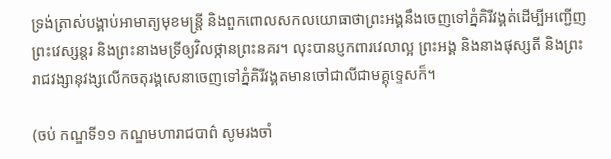ទ្រង់ត្រាស់បង្គាប់អាមាត្យមុខមន្ត្រី និងពួកពោលសកលយោធាថាព្រះអង្គនឹងចេញទៅភ្នំគិរីវង្គត់ដើម្បីអញ្ជើញ ព្រះវេស្សន្តរ និងព្រះនាងមទ្រីឲ្យវិលថ្កានព្រះនគរ។ លុះបានប្ញកពារវេលាល្អ ព្រះអង្គ និងនាងផុស្សតី និងព្រះរាជវង្សានុវង្សលើកចតុរង្គសេនាចេញទៅភ្នំគិរីវង្គតមានចៅជាលីជាមគ្គុទ្ទេសក៏។

(ចប់ កណ្ឌទី១១ កណ្ឌមហារាជបាព៌ សូមរងចាំ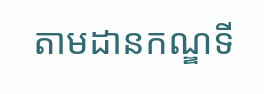តាមដានកណ្ឌទី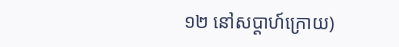១២ នៅសប្តាហ៍ក្រោយ)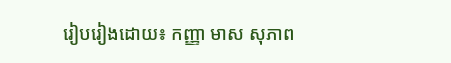រៀបរៀងដោយ៖ កញ្ញា មាស សុភាព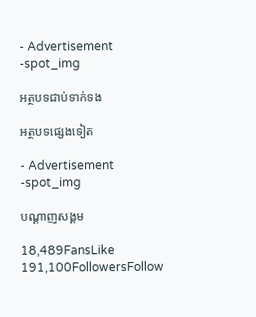- Advertisement -spot_img

អត្ថបទជាប់ទាក់ទង

អត្ថបទផ្សេងទៀត

- Advertisement -spot_img

បណ្ដាញសង្គម

18,489FansLike
191,100FollowersFollow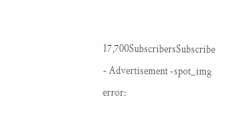17,700SubscribersSubscribe
- Advertisement -spot_img
error: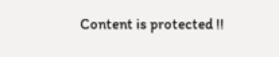Content is protected !!